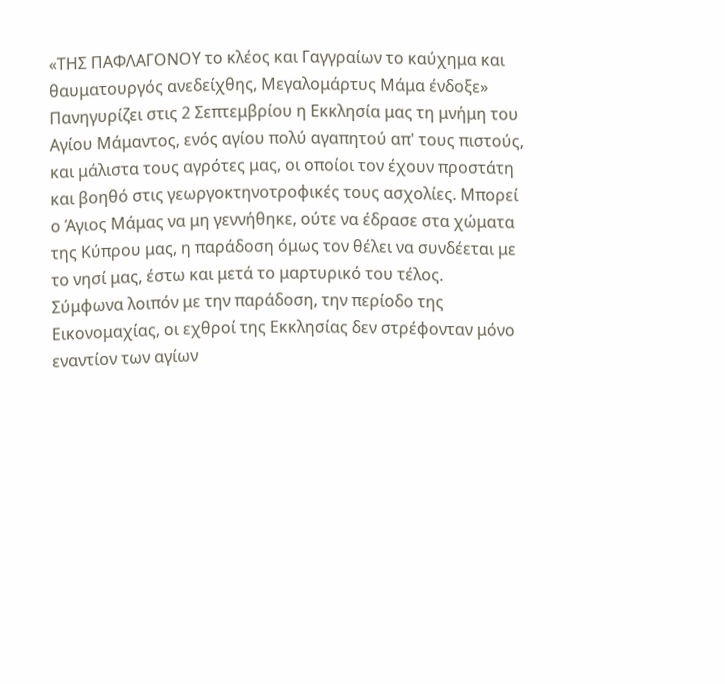«ΤΗΣ ΠΑΦΛΑΓΟΝΟΥ το κλέος και Γαγγραίων το καύχημα και θαυματουργός ανεδείχθης, Μεγαλομάρτυς Μάμα ένδοξε»
Πανηγυρίζει στις 2 Σεπτεμβρίου η Εκκλησία μας τη μνήμη του Αγίου Μάμαντος, ενός αγίου πολύ αγαπητού απ' τους πιστούς, και μάλιστα τους αγρότες μας, οι οποίοι τον έχουν προστάτη και βοηθό στις γεωργοκτηνοτροφικές τους ασχολίες. Μπορεί ο Άγιος Μάμας να μη γεννήθηκε, ούτε να έδρασε στα χώματα της Κύπρου μας, η παράδοση όμως τον θέλει να συνδέεται με το νησί μας, έστω και μετά το μαρτυρικό του τέλος.
Σύμφωνα λοιπόν με την παράδοση, την περίοδο της Εικονομαχίας, οι εχθροί της Εκκλησίας δεν στρέφονταν μόνο εναντίον των αγίων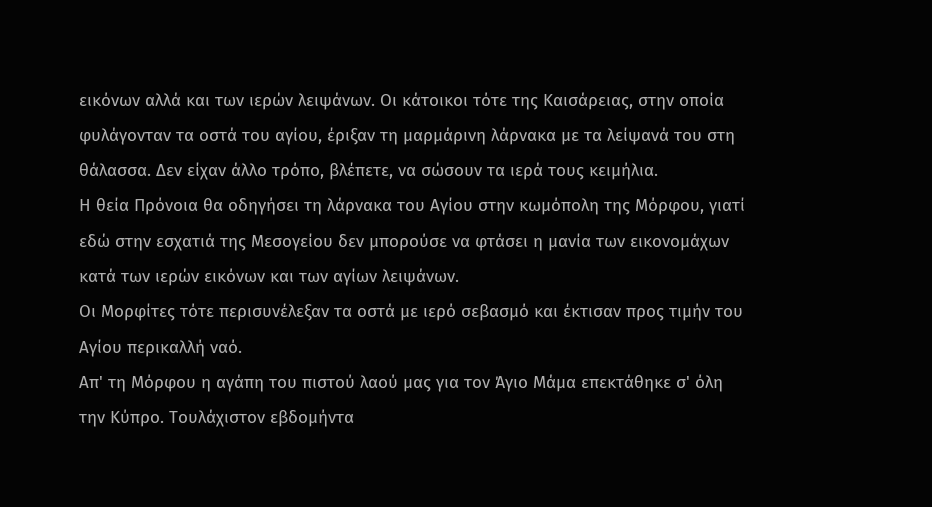εικόνων αλλά και των ιερών λειψάνων. Οι κάτοικοι τότε της Καισάρειας, στην οποία φυλάγονταν τα οστά του αγίου, έριξαν τη μαρμάρινη λάρνακα με τα λείψανά του στη θάλασσα. Δεν είχαν άλλο τρόπο, βλέπετε, να σώσουν τα ιερά τους κειμήλια.
Η θεία Πρόνοια θα οδηγήσει τη λάρνακα του Αγίου στην κωμόπολη της Μόρφου, γιατί εδώ στην εσχατιά της Μεσογείου δεν μπορούσε να φτάσει η μανία των εικονομάχων κατά των ιερών εικόνων και των αγίων λειψάνων.
Οι Μορφίτες τότε περισυνέλεξαν τα οστά με ιερό σεβασμό και έκτισαν προς τιμήν του Αγίου περικαλλή ναό.
Απ' τη Μόρφου η αγάπη του πιστού λαού μας για τον Άγιο Μάμα επεκτάθηκε σ' όλη την Κύπρο. Τουλάχιστον εβδομήντα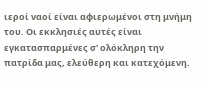ιεροί ναοί είναι αφιερωμένοι στη μνήμη του. Οι εκκλησιές αυτές είναι εγκατασπαρμένες σ' ολόκληρη την πατρίδα μας, ελεύθερη και κατεχόμενη.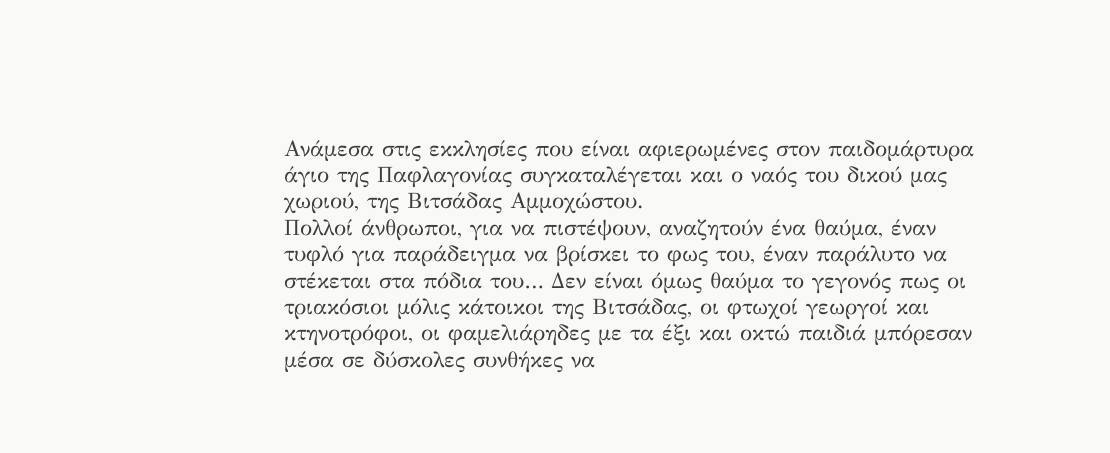Ανάμεσα στις εκκλησίες που είναι αφιερωμένες στον παιδομάρτυρα άγιο της Παφλαγονίας συγκαταλέγεται και ο ναός του δικού μας χωριού, της Βιτσάδας Αμμοχώστου.
Πολλοί άνθρωποι, για να πιστέψουν, αναζητούν ένα θαύμα, έναν τυφλό για παράδειγμα να βρίσκει το φως του, έναν παράλυτο να στέκεται στα πόδια του… Δεν είναι όμως θαύμα το γεγονός πως οι τριακόσιοι μόλις κάτοικοι της Βιτσάδας, οι φτωχοί γεωργοί και κτηνοτρόφοι, οι φαμελιάρηδες με τα έξι και οκτώ παιδιά μπόρεσαν μέσα σε δύσκολες συνθήκες να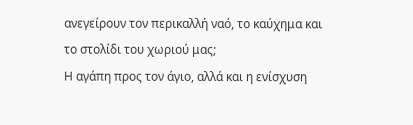ανεγείρουν τον περικαλλή ναό, το καύχημα και το στολίδι του χωριού μας;
Η αγάπη προς τον άγιο, αλλά και η ενίσχυση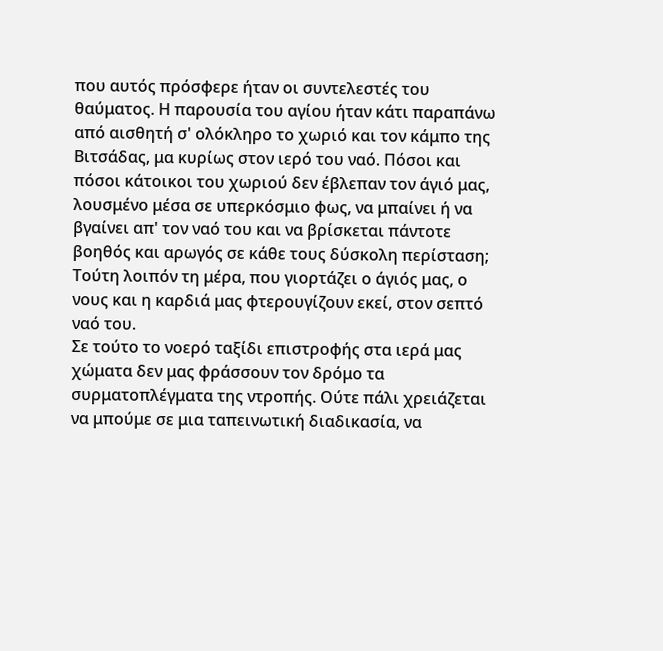που αυτός πρόσφερε ήταν οι συντελεστές του θαύματος. Η παρουσία του αγίου ήταν κάτι παραπάνω από αισθητή σ' ολόκληρο το χωριό και τον κάμπο της Βιτσάδας, μα κυρίως στον ιερό του ναό. Πόσοι και πόσοι κάτοικοι του χωριού δεν έβλεπαν τον άγιό μας, λουσμένο μέσα σε υπερκόσμιο φως, να μπαίνει ή να βγαίνει απ' τον ναό του και να βρίσκεται πάντοτε βοηθός και αρωγός σε κάθε τους δύσκολη περίσταση;
Τούτη λοιπόν τη μέρα, που γιορτάζει ο άγιός μας, ο νους και η καρδιά μας φτερουγίζουν εκεί, στον σεπτό ναό του.
Σε τούτο το νοερό ταξίδι επιστροφής στα ιερά μας χώματα δεν μας φράσσουν τον δρόμο τα συρματοπλέγματα της ντροπής. Ούτε πάλι χρειάζεται να μπούμε σε μια ταπεινωτική διαδικασία, να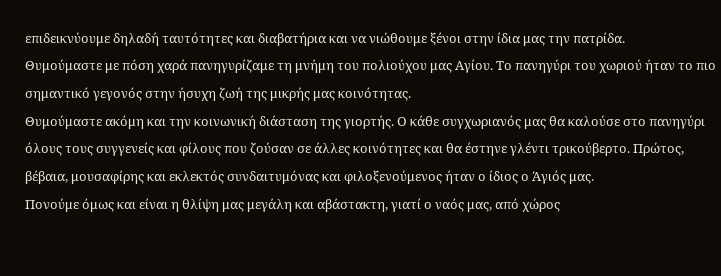επιδεικνύουμε δηλαδή ταυτότητες και διαβατήρια και να νιώθουμε ξένοι στην ίδια μας την πατρίδα.
Θυμούμαστε με πόση χαρά πανηγυρίζαμε τη μνήμη του πολιούχου μας Αγίου. Το πανηγύρι του χωριού ήταν το πιο σημαντικό γεγονός στην ήσυχη ζωή της μικρής μας κοινότητας.
Θυμούμαστε ακόμη και την κοινωνική διάσταση της γιορτής. Ο κάθε συγχωριανός μας θα καλούσε στο πανηγύρι όλους τους συγγενείς και φίλους που ζούσαν σε άλλες κοινότητες και θα έστηνε γλέντι τρικούβερτο. Πρώτος, βέβαια, μουσαφίρης και εκλεκτός συνδαιτυμόνας και φιλοξενούμενος ήταν ο ίδιος ο Άγιός μας.
Πονούμε όμως και είναι η θλίψη μας μεγάλη και αβάστακτη, γιατί ο ναός μας, από χώρος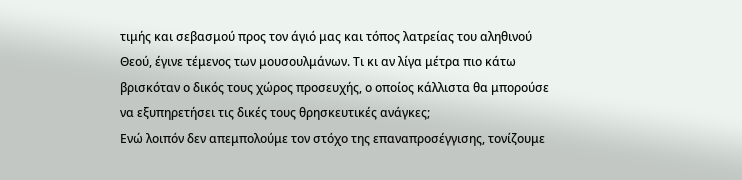τιμής και σεβασμού προς τον άγιό μας και τόπος λατρείας του αληθινού Θεού, έγινε τέμενος των μουσουλμάνων. Τι κι αν λίγα μέτρα πιο κάτω βρισκόταν ο δικός τους χώρος προσευχής, ο οποίος κάλλιστα θα μπορούσε να εξυπηρετήσει τις δικές τους θρησκευτικές ανάγκες;
Ενώ λοιπόν δεν απεμπολούμε τον στόχο της επαναπροσέγγισης, τονίζουμε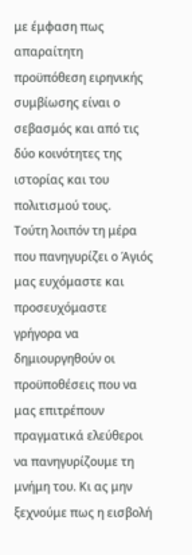με έμφαση πως απαραίτητη προϋπόθεση ειρηνικής συμβίωσης είναι ο σεβασμός και από τις δύο κοινότητες της ιστορίας και του πολιτισμού τους.
Τούτη λοιπόν τη μέρα που πανηγυρίζει ο Άγιός μας ευχόμαστε και προσευχόμαστε γρήγορα να δημιουργηθούν οι προϋποθέσεις που να μας επιτρέπουν πραγματικά ελεύθεροι να πανηγυρίζουμε τη μνήμη του. Κι ας μην ξεχνούμε πως η εισβολή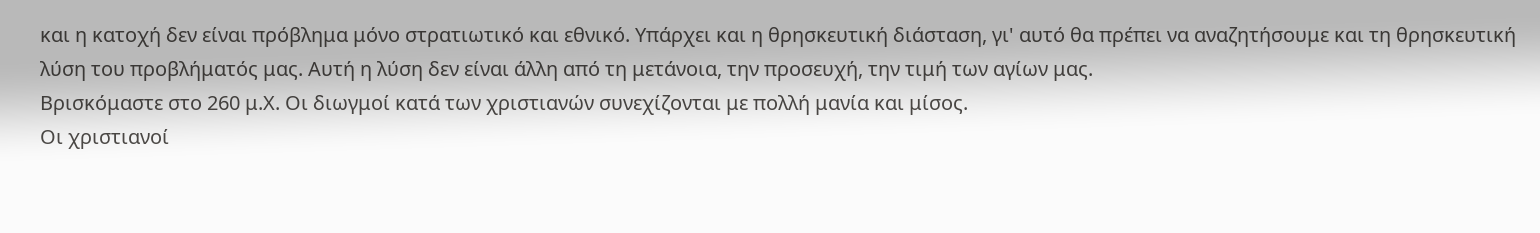και η κατοχή δεν είναι πρόβλημα μόνο στρατιωτικό και εθνικό. Υπάρχει και η θρησκευτική διάσταση, γι' αυτό θα πρέπει να αναζητήσουμε και τη θρησκευτική λύση του προβλήματός μας. Αυτή η λύση δεν είναι άλλη από τη μετάνοια, την προσευχή, την τιμή των αγίων μας.
Βρισκόμαστε στο 260 μ.Χ. Οι διωγμοί κατά των χριστιανών συνεχίζονται με πολλή μανία και μίσος.
Οι χριστιανοί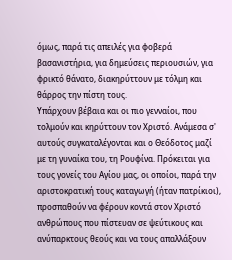όμως, παρά τις απειλές για φοβερά βασανιστήρια, για δημεύσεις περιουσιών, για φρικτό θάνατο, διακηρύττουν με τόλμη και θάρρος την πίστη τους.
Υπάρχουν βέβαια και οι πιο γενναίοι, που τολμούν και κηρύττουν τον Χριστό. Ανάμεσα σ' αυτούς συγκαταλέγονται και ο Θεόδοτος μαζί με τη γυναίκα του, τη Ρουφίνα. Πρόκειται για τους γονείς του Αγίου μας, οι οποίοι, παρά την αριστοκρατική τους καταγωγή (ήταν πατρίκιοι), προσπαθούν να φέρουν κοντά στον Χριστό ανθρώπους που πίστευαν σε ψεύτικους και ανύπαρκτους θεούς και να τους απαλλάξουν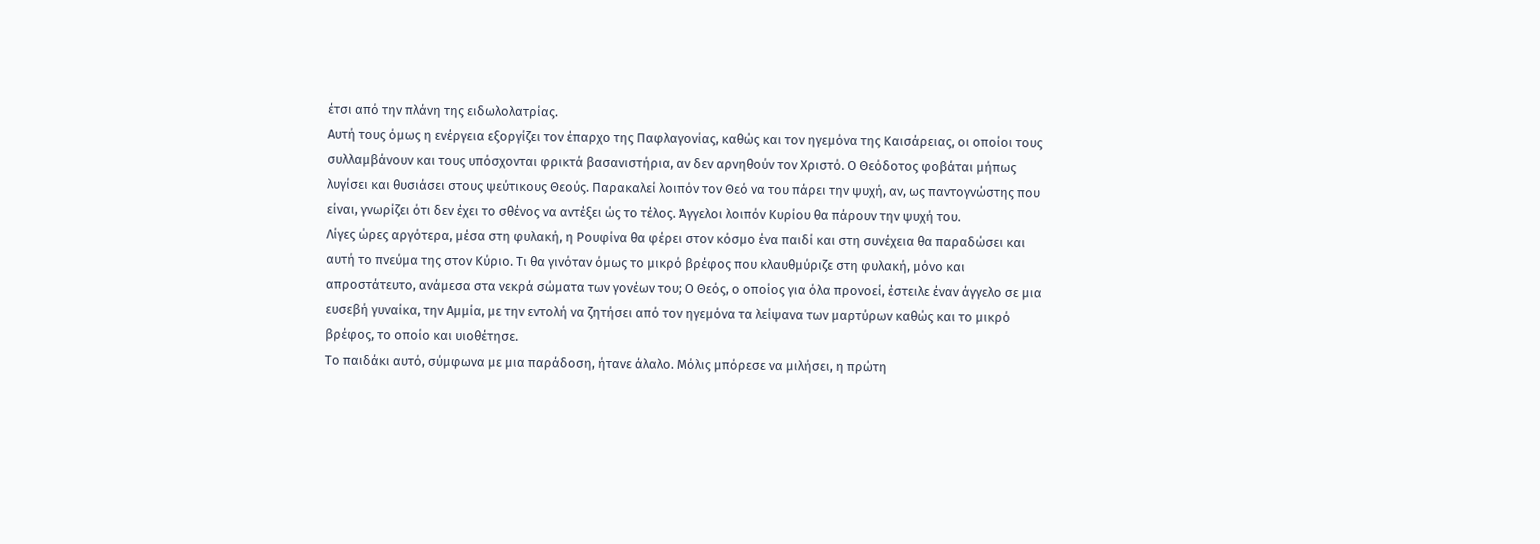έτσι από την πλάνη της ειδωλολατρίας.
Αυτή τους όμως η ενέργεια εξοργίζει τον έπαρχο της Παφλαγονίας, καθώς και τον ηγεμόνα της Καισάρειας, οι οποίοι τους συλλαμβάνουν και τους υπόσχονται φρικτά βασανιστήρια, αν δεν αρνηθούν τον Χριστό. Ο Θεόδοτος φοβάται μήπως λυγίσει και θυσιάσει στους ψεύτικους Θεούς. Παρακαλεί λοιπόν τον Θεό να του πάρει την ψυχή, αν, ως παντογνώστης που είναι, γνωρίζει ότι δεν έχει το σθένος να αντέξει ώς το τέλος. Άγγελοι λοιπόν Κυρίου θα πάρουν την ψυχή του.
Λίγες ώρες αργότερα, μέσα στη φυλακή, η Ρουφίνα θα φέρει στον κόσμο ένα παιδί και στη συνέχεια θα παραδώσει και αυτή το πνεύμα της στον Κύριο. Τι θα γινόταν όμως το μικρό βρέφος που κλαυθμύριζε στη φυλακή, μόνο και απροστάτευτο, ανάμεσα στα νεκρά σώματα των γονέων του; Ο Θεός, ο οποίος για όλα προνοεί, έστειλε έναν άγγελο σε μια ευσεβή γυναίκα, την Αμμία, με την εντολή να ζητήσει από τον ηγεμόνα τα λείψανα των μαρτύρων καθώς και το μικρό βρέφος, το οποίο και υιοθέτησε.
Το παιδάκι αυτό, σύμφωνα με μια παράδοση, ήτανε άλαλο. Μόλις μπόρεσε να μιλήσει, η πρώτη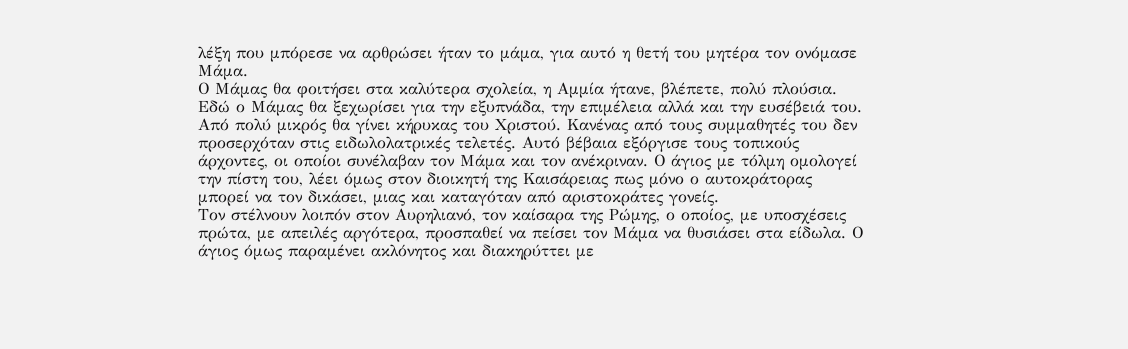λέξη που μπόρεσε να αρθρώσει ήταν το μάμα, για αυτό η θετή του μητέρα τον ονόμασε Μάμα.
Ο Μάμας θα φοιτήσει στα καλύτερα σχολεία, η Αμμία ήτανε, βλέπετε, πολύ πλούσια. Εδώ ο Μάμας θα ξεχωρίσει για την εξυπνάδα, την επιμέλεια αλλά και την ευσέβειά του. Από πολύ μικρός θα γίνει κήρυκας του Χριστού. Κανένας από τους συμμαθητές του δεν προσερχόταν στις ειδωλολατρικές τελετές. Αυτό βέβαια εξόργισε τους τοπικούς άρχοντες, οι οποίοι συνέλαβαν τον Μάμα και τον ανέκριναν. Ο άγιος με τόλμη ομολογεί την πίστη του, λέει όμως στον διοικητή της Καισάρειας πως μόνο ο αυτοκράτορας μπορεί να τον δικάσει, μιας και καταγόταν από αριστοκράτες γονείς.
Τον στέλνουν λοιπόν στον Αυρηλιανό, τον καίσαρα της Ρώμης, ο οποίος, με υποσχέσεις πρώτα, με απειλές αργότερα, προσπαθεί να πείσει τον Μάμα να θυσιάσει στα είδωλα. Ο άγιος όμως παραμένει ακλόνητος και διακηρύττει με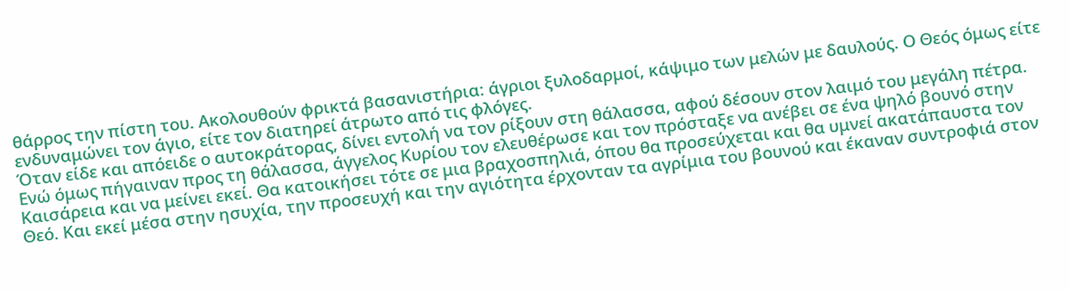θάρρος την πίστη του. Ακολουθούν φρικτά βασανιστήρια: άγριοι ξυλοδαρμοί, κάψιμο των μελών με δαυλούς. Ο Θεός όμως είτε ενδυναμώνει τον άγιο, είτε τον διατηρεί άτρωτο από τις φλόγες.
Όταν είδε και απόειδε ο αυτοκράτορας, δίνει εντολή να τον ρίξουν στη θάλασσα, αφού δέσουν στον λαιμό του μεγάλη πέτρα. Ενώ όμως πήγαιναν προς τη θάλασσα, άγγελος Κυρίου τον ελευθέρωσε και τον πρόσταξε να ανέβει σε ένα ψηλό βουνό στην Καισάρεια και να μείνει εκεί. Θα κατοικήσει τότε σε μια βραχοσπηλιά, όπου θα προσεύχεται και θα υμνεί ακατάπαυστα τον Θεό. Και εκεί μέσα στην ησυχία, την προσευχή και την αγιότητα έρχονταν τα αγρίμια του βουνού και έκαναν συντροφιά στον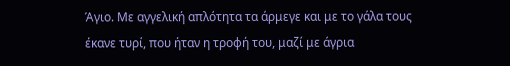Άγιο. Με αγγελική απλότητα τα άρμεγε και με το γάλα τους έκανε τυρί, που ήταν η τροφή του, μαζί με άγρια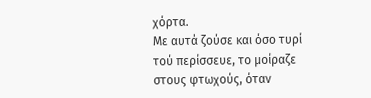χόρτα.
Με αυτά ζούσε και όσο τυρί τού περίσσευε, το μοίραζε στους φτωχούς, όταν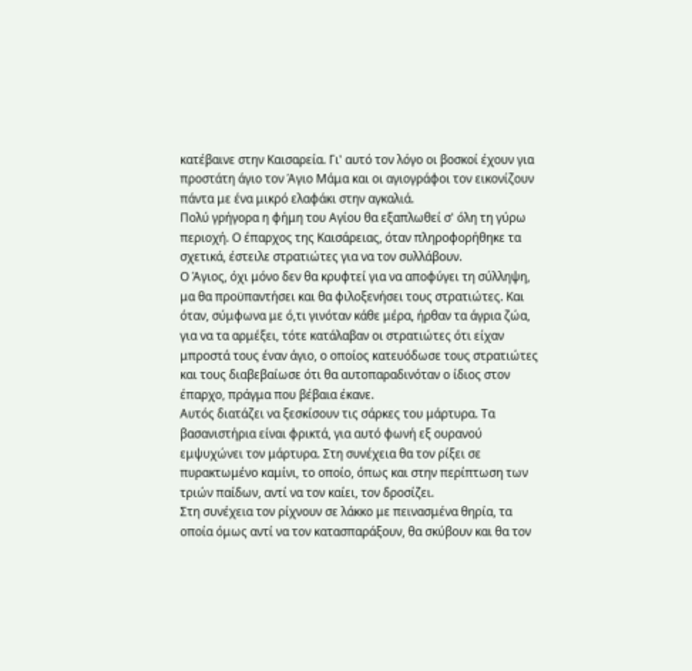κατέβαινε στην Καισαρεία. Γι' αυτό τον λόγο οι βοσκοί έχουν για προστάτη άγιο τον Άγιο Μάμα και οι αγιογράφοι τον εικονίζουν πάντα με ένα μικρό ελαφάκι στην αγκαλιά.
Πολύ γρήγορα η φήμη του Αγίου θα εξαπλωθεί σ' όλη τη γύρω περιοχή. Ο έπαρχος της Καισάρειας, όταν πληροφορήθηκε τα σχετικά, έστειλε στρατιώτες για να τον συλλάβουν.
Ο Άγιος, όχι μόνο δεν θα κρυφτεί για να αποφύγει τη σύλληψη, μα θα προϋπαντήσει και θα φιλοξενήσει τους στρατιώτες. Και όταν, σύμφωνα με ό,τι γινόταν κάθε μέρα, ήρθαν τα άγρια ζώα, για να τα αρμέξει, τότε κατάλαβαν οι στρατιώτες ότι είχαν μπροστά τους έναν άγιο, ο οποίος κατευόδωσε τους στρατιώτες και τους διαβεβαίωσε ότι θα αυτοπαραδινόταν ο ίδιος στον έπαρχο, πράγμα που βέβαια έκανε.
Αυτός διατάζει να ξεσκίσουν τις σάρκες του μάρτυρα. Τα βασανιστήρια είναι φρικτά, για αυτό φωνή εξ ουρανού εμψυχώνει τον μάρτυρα. Στη συνέχεια θα τον ρίξει σε πυρακτωμένο καμίνι, το οποίο, όπως και στην περίπτωση των τριών παίδων, αντί να τον καίει, τον δροσίζει.
Στη συνέχεια τον ρίχνουν σε λάκκο με πεινασμένα θηρία, τα οποία όμως αντί να τον κατασπαράξουν, θα σκύβουν και θα τον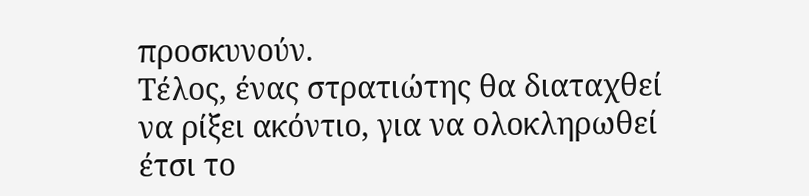προσκυνούν.
Τέλος, ένας στρατιώτης θα διαταχθεί να ρίξει ακόντιο, για να ολοκληρωθεί έτσι το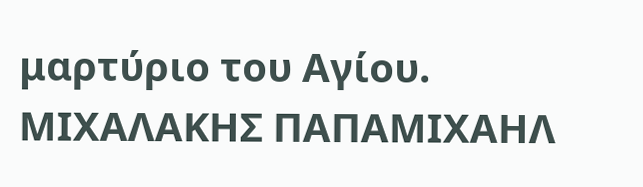μαρτύριο του Αγίου.
ΜΙΧΑΛΑΚΗΣ ΠΑΠΑΜΙΧΑΗΛ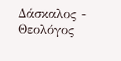Δάσκαλος - Θεολόγος